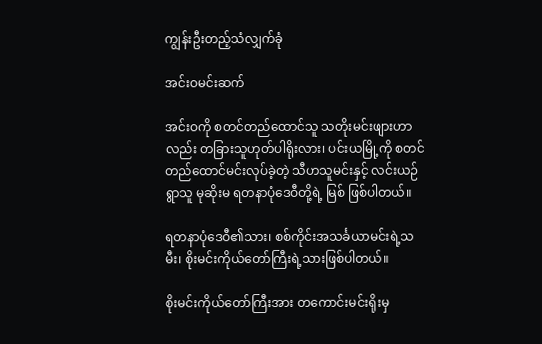ကျွန်းဦးတည့်သံလျှက်ခုံ

အင်းဝမင်းဆက်

အင်းဝကို စတင်တည်ထောင်သူ သတိုးမင်းဖျားဟာလည်း တခြားသူဟုတ်ပါရိုးလား၊ ပင်းယမြို့ကို စတင် တည်ထောင်မင်းလုပ်ခဲ့တဲ့ သီဟသူမင်းနှင့် လင်းယဉ်ရွာသူ မုဆိုးမ ရတနာပုံဒေဝီတို့ရဲ့ မြစ် ဖြစ်ပါတယ်။

ရတနာပုံဒေဝီ၏သား၊ စစ်ကိုင်းအသင်္ခယာမင်းရဲ့သမီး၊ စိုးမင်းကိုယ်တော်ကြီးရဲ့သားဖြစ်ပါတယ်။

စိုးမင်းကိုယ်တော်ကြီးအား တကောင်းမင်းရိုးမှ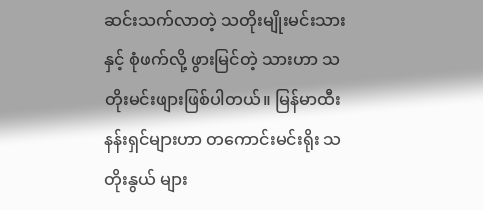ဆင်းသက်လာတဲ့ သတိုးမျိုးမင်းသားနှင့် စုံဖက်လို့ ဖွားမြင်တဲ့ သားဟာ သတိုးမင်းဖျားဖြစ်ပါတယ်။ မြန်မာထီးနန်းရှင်များဟာ တကောင်းမင်းရိုး သတိုးနွယ် များ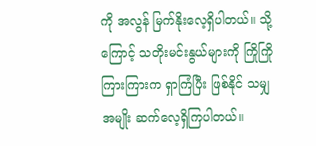ကို အလွန် မြက်နိုးလေ့ရှိပါတယ်။ သို့ကြောင့် သတိုးမင်းနွယ်များကို ကြိုကြိုကြားကြားက ရှာကြံပြီး ဖြစ်နိုင် သမျှ အမျိုး ဆက်လေ့ရှိကြပါတယ်။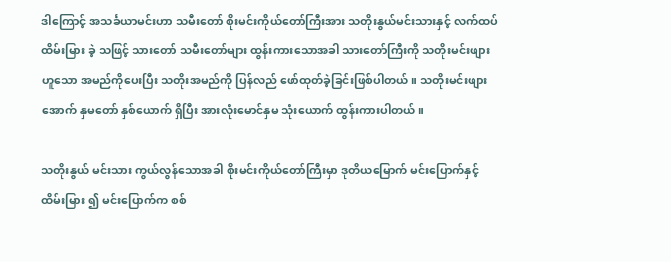ဒါကြောင့် အသင်္ခယာမင်းဟာ သမီးတော် စိုးမင်းကိုယ်တော်ကြီးအား သတိုးနွယ်မင်းသားနှင့် လက်ထပ် ထိမ်းမြား ခဲ့ သဖြင့် သားတော် သမီးတော်များ ထွန်းကားသောအခါ သားတော်ကြီးကို သတိုးမင်းဖျား ဟူသော အမည်ကိုပေးပြီး သတိုးအမည်ကို ပြန်လည် ဖော်ထုတ်ခဲ့ခြင်းဖြစ်ပါတယ်။ သတိုးမင်းဖျားအောက် နှမတော် နှစ်ယောက် ရှိပြီး အားလုံးမောင်နှမ သုံးယောက် ထွန်းကားပါတယ်။

သတိုးနွယ် မင်းသား ကွယ်လွန်သောအခါ စိုးမင်းကိုယ်တော်ကြီးမှာ ဒုတိယမြောက် မင်းပြောက်နှင့် ထိမ်းမြား ၍ မင်းပြောက်က စစ်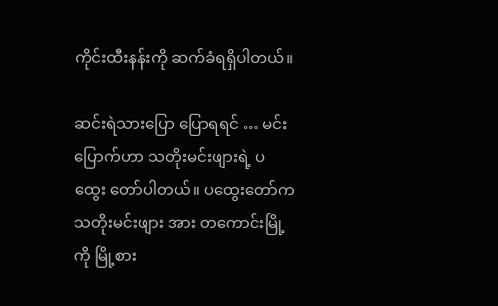ကိုင်းထီးနန်းကို ဆက်ခံရရှိပါတယ်။

ဆင်းရဲသားပြော ပြောရရင် … မင်းပြောက်ဟာ သတိုးမင်းဖျားရဲ့ ပထွေး တော်ပါတယ်။ ပထွေးတော်က သတိုးမင်းဖျား အား တကောင်းမြို့ကို မြို့စား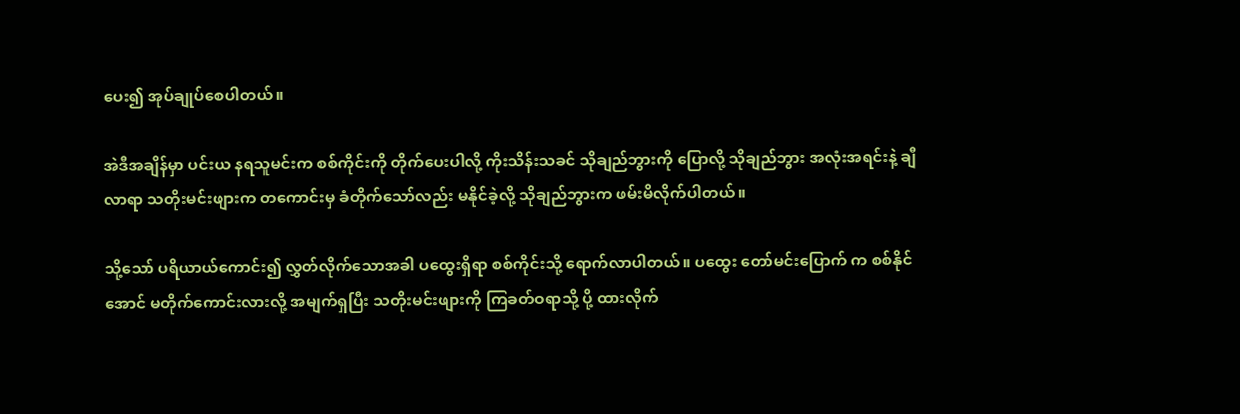ပေး၍ အုပ်ချုပ်စေပါတယ်။

အဲဒီအချိန်မှာ ပင်းယ နရသူမင်းက စစ်ကိုင်းကို တိုက်ပေးပါလို့ ကိုးသိန်းသခင် သိုချည်ဘွားကို ပြောလို့ သိုချည်ဘွား အလုံးအရင်းနဲ့ ချီလာရာ သတိုးမင်းဖျားက တကောင်းမှ ခံတိုက်သော်လည်း မနိုင်ခဲ့လို့ သိုချည်ဘွားက ဖမ်းမိလိုက်ပါတယ်။

သို့သော် ပရိယာယ်ကောင်း၍ လွှတ်လိုက်သောအခါ ပထွေးရှိရာ စစ်ကိုင်းသို့ ရောက်လာပါတယ်။ ပထွေး တော်မင်းပြောက် က စစ်နိုင်အောင် မတိုက်ကောင်းလားလို့ အမျက်ရှပြီး သတိုးမင်းဖျားကို ကြခတ်ဝရာသို့ ပို့ ထားလိုက်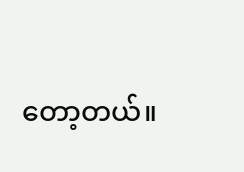တော့တယ်။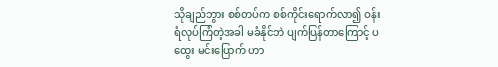သိုချည်ဘွား စစ်တပ်က စစ်ကိုင်းရောက်လာ၍ ဝန်းရံလုပ်ကြံတဲ့အခါ မခံနိုင်ဘဲ ပျက်ပြန်တာကြောင့် ပထွေး မင်းပြောက် ဟာ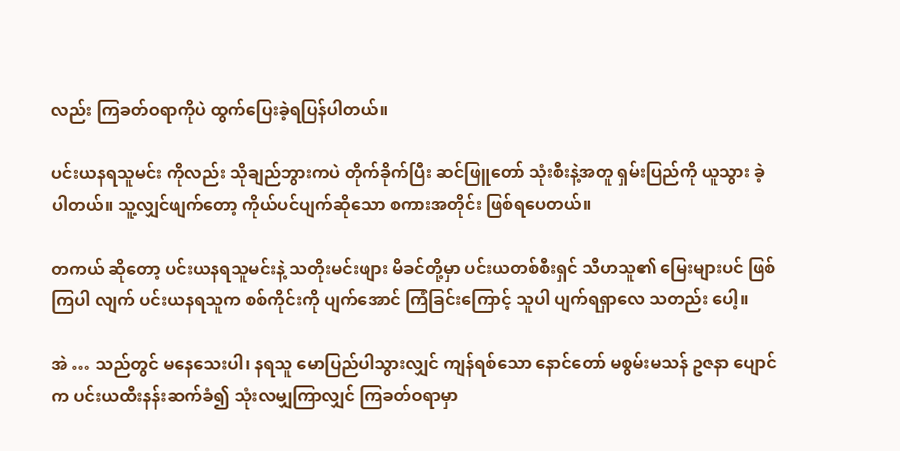လည်း ကြခတ်ဝရာကိုပဲ ထွက်ပြေးခဲ့ရပြန်ပါတယ်။

ပင်းယနရသူမင်း ကိုလည်း သိုချည်ဘွားကပဲ တိုက်ခိုက်ပြီး ဆင်ဖြူတော် သုံးစီးနဲ့အတူ ရှမ်းပြည်ကို ယူသွား ခဲ့ပါတယ်။ သူ့လျှင်ဖျက်တော့ ကိုယ်ပင်ပျက်ဆိုသော စကားအတိုင်း ဖြစ်ရပေတယ်။

တကယ် ဆိုတော့ ပင်းယနရသူမင်းနဲ့ သတိုးမင်းဖျား မိခင်တို့မှာ ပင်းယတစ်စီးရှင် သီဟသူ၏ မြေးများပင် ဖြစ်ကြပါ လျက် ပင်းယနရသူက စစ်ကိုင်းကို ပျက်အောင် ကြံခြင်းကြောင့် သူပါ ပျက်ရရှာလေ သတည်း ပေါ့။

အဲ … သည်တွင် မနေသေးပါ၊ နရသူ မောပြည်ပါသွားလျှင် ကျန်ရစ်သော နောင်တော် မစွမ်းမသန် ဥဇနာ ပျောင်က ပင်းယထီးနန်းဆက်ခံ၍ သုံးလမျှကြာလျှင် ကြခတ်ဝရာမှာ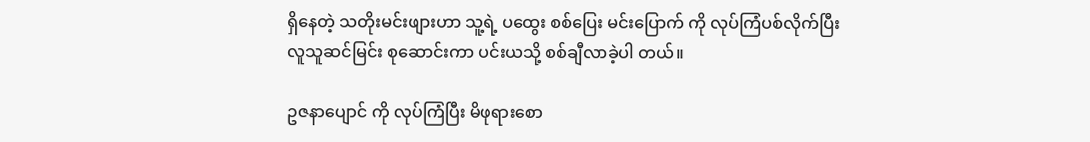ရှိနေတဲ့ သတိုးမင်းဖျားဟာ သူ့ရဲ့ ပထွေး စစ်ပြေး မင်းပြောက် ကို လုပ်ကြံပစ်လိုက်ပြီး လူသူဆင်မြင်း စုဆောင်းကာ ပင်းယသို့ စစ်ချီလာခဲ့ပါ တယ်။

ဥဇနာပျောင် ကို လုပ်ကြံပြီး မိဖုရားစော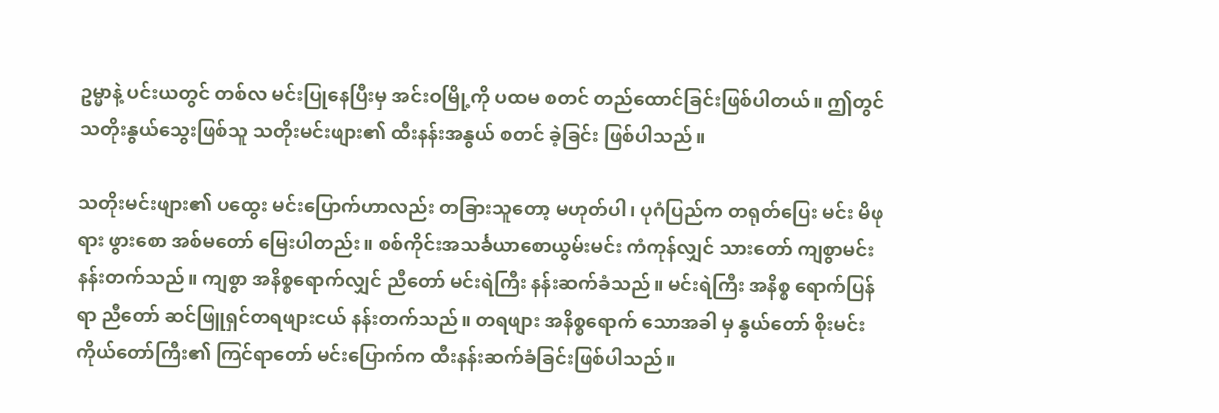ဥမ္မာနဲ့ ပင်းယတွင် တစ်လ မင်းပြုနေပြီးမှ အင်းဝမြို့ကို ပထမ စတင် တည်ထောင်ခြင်းဖြစ်ပါတယ်။ ဤတွင် သတိုးနွယ်သွေးဖြစ်သူ သတိုးမင်းဖျား၏ ထီးနန်းအနွယ် စတင် ခဲ့ခြင်း ဖြစ်ပါသည်။

သတိုးမင်းဖျား၏ ပထွေး မင်းပြောက်ဟာလည်း တခြားသူတော့ မဟုတ်ပါ၊ ပုဂံပြည်က တရုတ်ပြေး မင်း မိဖုရား ဖွားစော အစ်မတော် မြေးပါတည်း။ စစ်ကိုင်းအသင်္ခယာစောယွမ်းမင်း ကံကုန်လျှင် သားတော် ကျစွာမင်း နန်းတက်သည်။ ကျစွာ အနိစ္စရောက်လျှင် ညီတော် မင်းရဲကြီး နန်းဆက်ခံသည်။ မင်းရဲကြီး အနိစ္စ ရောက်ပြန်ရာ ညီတော် ဆင်ဖြူရှင်တရဖျားငယ် နန်းတက်သည်။ တရဖျား အနိစ္စရောက် သောအခါ မှ နွယ်တော် စိုးမင်းကိုယ်တော်ကြီး၏ ကြင်ရာတော် မင်းပြောက်က ထီးနန်းဆက်ခံခြင်းဖြစ်ပါသည်။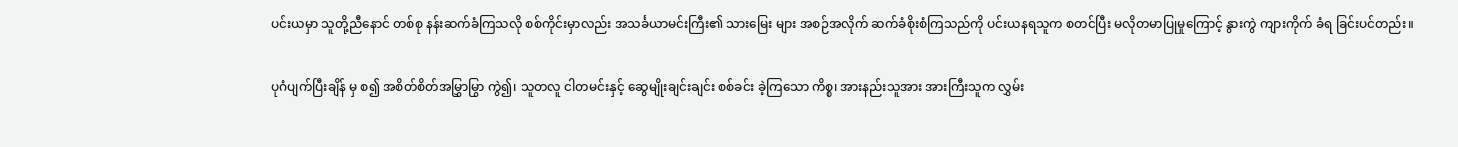ပင်းယမှာ သူတို့ညီနောင် တစ်စု နန်းဆက်ခံကြသလို စစ်ကိုင်းမှာလည်း အသင်္ခယာမင်းကြီး၏ သားမြေး များ အစဉ်အလိုက် ဆက်ခံစိုးစံကြသည်ကို ပင်းယနရသူက စတင်ပြီး မလိုတမာပြုမှုကြောင့် နွားကွဲ ကျားကိုက် ခံရ ခြင်းပင်တည်း။

ပုဂံပျက်ပြီးချိန် မှ စ၍ အစိတ်စိတ်အမြွှာမြွာ ကွဲ၍၊ သူတလူ ငါတမင်းနှင့် ဆွေမျိုးချင်းချင်း စစ်ခင်း ခဲ့ကြသော ကိစ္စ၊ အားနည်းသူအား အားကြီးသူက လွှမ်း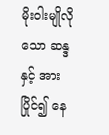မိုးဝါးမျိုလိုသော ဆန္ဒနှင့် အားပြိုင်၍ နေ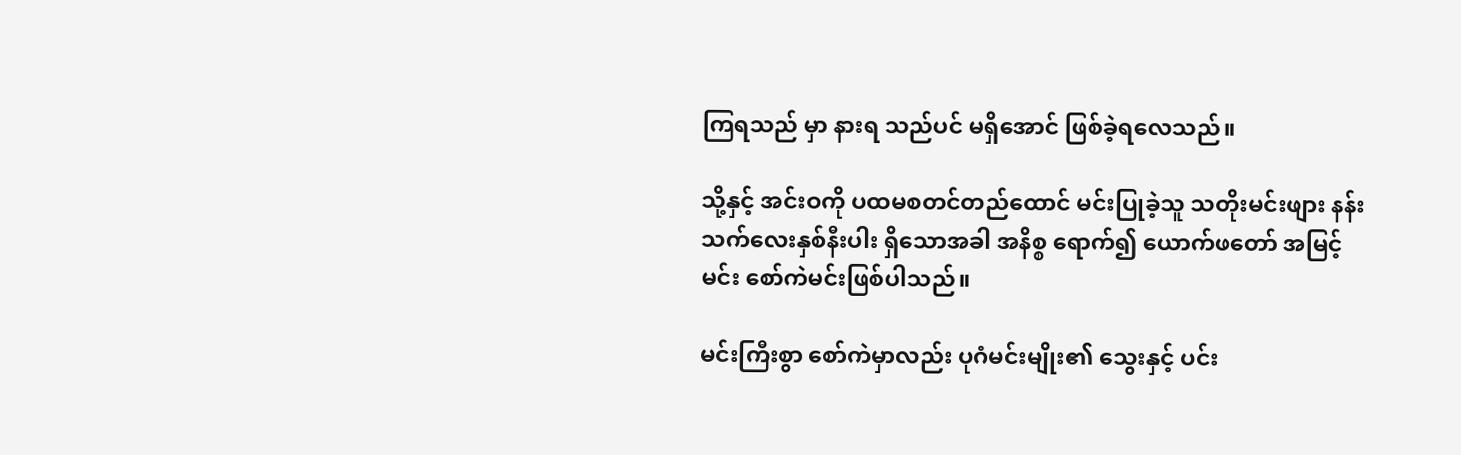ကြရသည် မှာ နားရ သည်ပင် မရှိအောင် ဖြစ်ခဲ့ရလေသည်။

သို့နှင့် အင်းဝကို ပထမစတင်တည်ထောင် မင်းပြုခဲ့သူ သတိုးမင်းဖျား နန်းသက်လေးနှစ်နီးပါး ရှိသောအခါ အနိစ္စ ရောက်၍ ယောက်ဖတော် အမြင့်မင်း စော်ကဲမင်းဖြစ်ပါသည်။

မင်းကြီးစွာ စော်ကဲမှာလည်း ပုဂံမင်းမျိုး၏ သွေးနှင့် ပင်း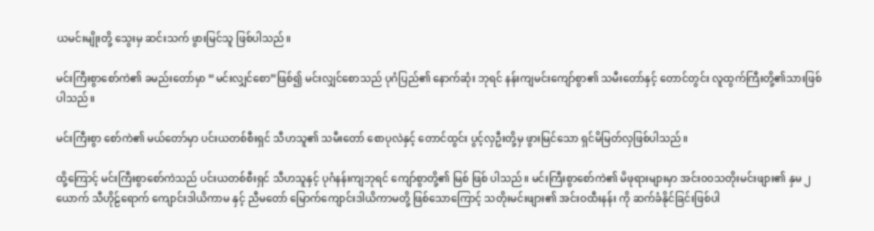ယမင်းမျိုးတို့ သွေးမှ ဆင်းသက် ဖွားမြင်သူ ဖြစ်ပါသည်။

မင်းကြီးစွာစော်ကဲ၏ ခမည်းတော်မှာ “မင်းလျှင်စော”ဖြစ်၍ မင်းလျှင်စောသည် ပုဂံပြည်၏ နောက်ဆုံး ဘုရင် နန်းကျမင်းကျော်စွာ၏ သမီးတော်နှင့် တောင်တွင်း လူထွက်ကြီးတို့၏သားဖြစ်ပါသည်။

မင်းကြီးစွာ စော်ကဲ၏ မယ်တော်မှာ ပင်းယတစ်စီးရှင် သီဟသူ၏ သမီးတော် စောပုလဲနှင့် တောင်ထွင်း ပွင့်လှဦးတို့မှ ဖွားမြင်သော ရှင်မိမြတ်လှဖြစ်ပါသည်။

ထို့ကြောင့် မင်းကြီးစွာစော်ကဲသည် ပင်းယတစ်စီးရှင် သီဟသူနှင့် ပုဂံနန်းကျဘုရင် ကျော်စွာတို့၏ မြစ် ဖြစ် ပါသည်။ မင်းကြီးစွာစော်ကဲ၏ မိဖုရားများမှာ အင်း၀၀သတိုးမင်းဖျား၏ နှမ ၂ ယောက် သီဟိုဠ်ရောက် ကျောင်းဒါယိကာမ နှင့် ညီမတော် မြောက်ကျောင်းဒါယိကာမတို့ ဖြစ်သောကြောင့် သတိုးမင်းဖျား၏ အင်းဝထီးနန်း ကို ဆက်ခံနိုင်ခြင်းဖြစ်ပါ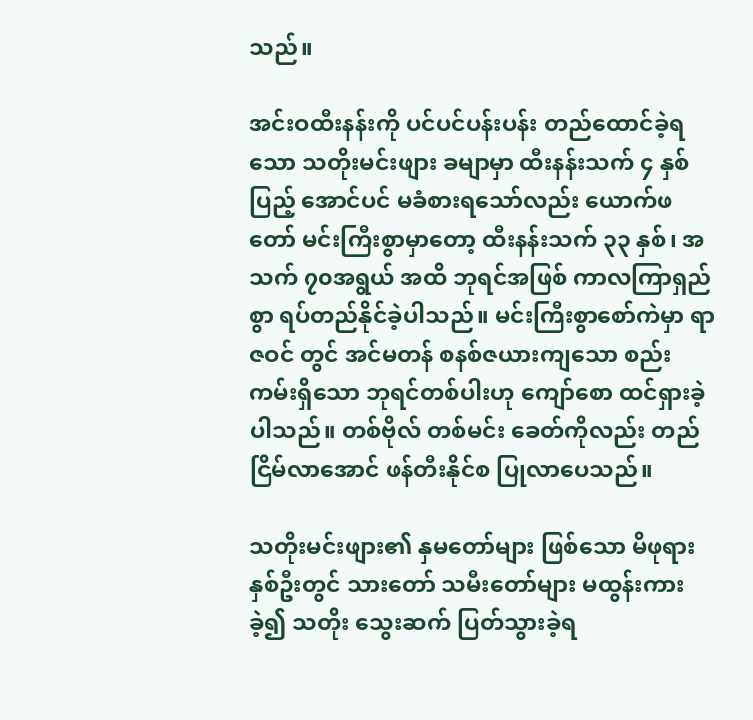သည်။

အင်းဝထီးနန်းကို ပင်ပင်ပန်းပန်း တည်ထောင်ခဲ့ရသော သတိုးမင်းဖျား ခမျာမှာ ထီးနန်းသက် ၄ နှစ်ပြည့် အောင်ပင် မခံစားရသော်လည်း ယောက်ဖတော် မင်းကြီးစွာမှာတော့ ထီးနန်းသက် ၃၃ နှစ်၊ အသက် ၇၀အရွယ် အထိ ဘုရင်အဖြစ် ကာလကြာရှည်စွာ ရပ်တည်နိုင်ခဲ့ပါသည်။ မင်းကြီးစွာစော်ကဲမှာ ရာဇဝင် တွင် အင်မတန် စနစ်ဇယားကျသော စည်းကမ်းရှိသော ဘုရင်တစ်ပါးဟု ကျော်စော ထင်ရှားခဲ့ပါသည်။ တစ်ဗိုလ် တစ်မင်း ခေတ်ကိုလည်း တည်ငြိမ်လာအောင် ဖန်တီးနိုင်စ ပြုလာပေသည်။

သတိုးမင်းဖျား၏ နှမတော်များ ဖြစ်သော မိဖုရားနှစ်ဦးတွင် သားတော် သမီးတော်များ မထွန်းကားခဲ့၍ သတိုး သွေးဆက် ပြတ်သွားခဲ့ရ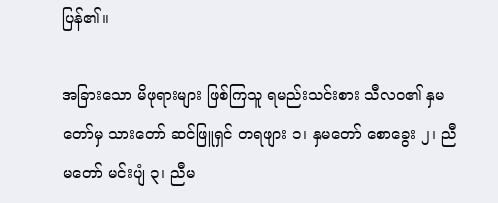ပြန်၏။

အခြားသော မိဖုရားများ ဖြစ်ကြသူ ရမည်းသင်းစား သီလဝ၏ နှမတော်မှ သားတော် ဆင်ဖြူရှင် တရဖျား ၁၊ နှမတော် စောခွေး ၂၊ ညီမတော် မင်းပျံ ၃၊ ညီမ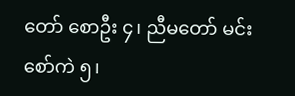တော် စောဦး ၄၊ ညီမတော် မင်းစော်ကဲ ၅၊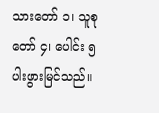သားတော် ၁၊ သူစုတော် ၄၊ ပေါင်း ၅ ပါးဖွားမြင်သည်။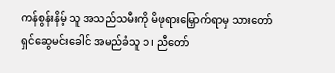ကန်စွန်းနိမ့် သူ အသည်သမီးကို မိဖုရားမြှောက်ရာမှ သားတော် ရှင်ဆွေမင်းခေါင် အမည်ခံသူ ၁၊ ညီတော်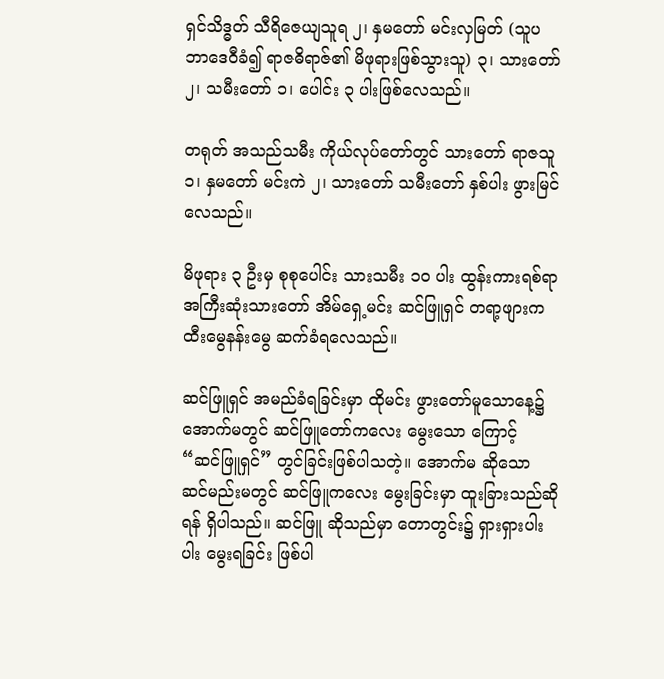ရှင်သိဒ္ဓတ် သီရိဇေယျသူရ ၂၊ နှမတော် မင်းလှမြတ် (သူပဘာဒေဝီခံ၍ ရာဇဓိရာဇ်၏ မိဖုရားဖြစ်သွားသူ) ၃၊ သားတော် ၂၊ သမီးတော် ၁၊ ပေါင်း ၃ ပါးဖြစ်လေသည်။

တရုတ် အသည်သမီး ကိုယ်လုပ်တော်တွင် သားတော် ရာဇသူ ၁၊ နှမတော် မင်းကဲ ၂၊ သားတော် သမီးတော် နှစ်ပါး ဖွားမြင်လေသည်။

မိဖုရား ၃ ဦးမှ စုစုပေါင်း သားသမီး ၁၀ ပါး ထွန်းကားရစ်ရာ အကြီးဆုံးသားတော် အိမ်ရှေ့မင်း ဆင်ဖြူရှင် တရာ့ဖျားက ထီးမွေနန်းမွေ ဆက်ခံရလေသည်။

ဆင်ဖြူရှင် အမည်ခံရခြင်းမှာ ထိုမင်း ဖွားတော်မူသောနေ့၌ အောက်မတွင် ဆင်ဖြူတော်ကလေး မွေးသော ကြောင့် “ဆင်ဖြူရှင်” တွင်ခြင်းဖြစ်ပါသတဲ့။ အောက်မ ဆိုသော ဆင်မည်းမတွင် ဆင်ဖြူကလေး မွေးခြင်းမှာ ထူးခြားသည်ဆိုရန် ရှိပါသည်။ ဆင်ဖြူ ဆိုသည်မှာ တောတွင်း၌ ရှားရှားပါးပါး မွေးရခြင်း ဖြစ်ပါ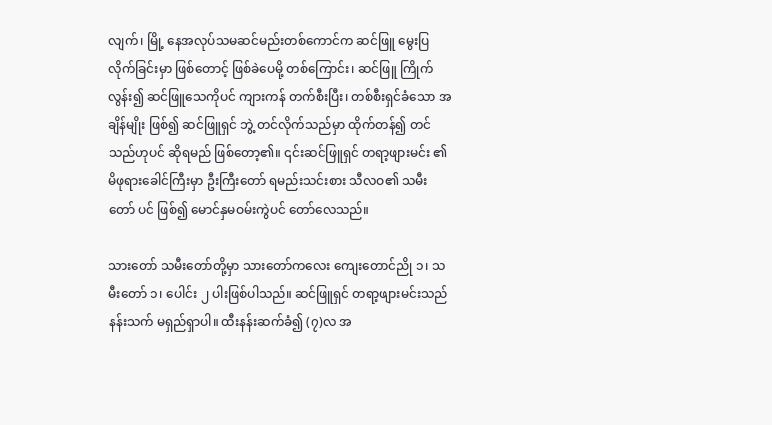လျက်၊ မြို့ နေအလုပ်သမဆင်မည်းတစ်ကောင်က ဆင်ဖြူ မွေးပြလိုက်ခြင်းမှာ ဖြစ်တောင့် ဖြစ်ခဲပေမို့ တစ်ကြောင်း၊ ဆင်ဖြူ ကြိုက်လွန်း၍ ဆင်ဖြူသေကိုပင် ကျားကန် တက်စီးပြီး၊ တစ်စီးရှင်ခံသော အချိန်မျိုး ဖြစ်၍ ဆင်ဖြူရှင် ဘွဲ့ တင်လိုက်သည်မှာ ထိုက်တန်၍ တင်သည်ဟုပင် ဆိုရမည် ဖြစ်တော့၏။ ၎င်းဆင်ဖြူရှင် တရာ့ဖျားမင်း ၏ မိဖုရားခေါင်ကြီးမှာ ဦးကြီးတော် ရမည်းသင်းစား သီလဝ၏ သမီးတော် ပင် ဖြစ်၍ မောင်နှမဝမ်းကွဲပင် တော်လေသည်။

သားတော် သမီးတော်တို့မှာ သားတော်ကလေး ကျေးတောင်ညို ၁၊ သမီးတော် ၁၊ ပေါင်း ၂ ပါးဖြစ်ပါသည်။ ဆင်ဖြူရှင် တရာ့ဖျားမင်းသည် နန်းသက် မရှည်ရှာပါ။ ထီးနန်းဆက်ခံ၍ (၇)လ အ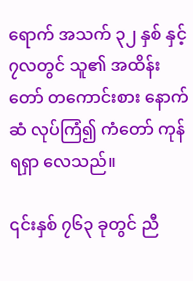ရောက် အသက် ၃၂ နှစ် နှင့် ၇လတွင် သူ၏ အထိန်းတော် တကောင်းစား နောက်ဆံ လုပ်ကြံ၍ ကံတော် ကုန်ရရှာ လေသည်။

၎င်းနှစ် ၇၆၃ ခုတွင် ညီ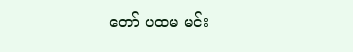တော် ပထမ မင်း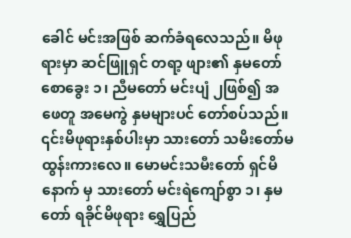ခေါင် မင်းအဖြစ် ဆက်ခံရလေသည်။ မိဖုရားမှာ ဆင်ဖြူရှင် တရာ့ ဖျား၏ နှမတော် စောခွေး ၁၊ ညီမတော် မင်းပျံ ၂ဖြစ်၍ အဖေတူ အမေကွဲ နှမများပင် တော်စပ်သည်။ ၎င်းမိဖုရားနှစ်ပါးမှာ သားတော် သမိးတော်မထွန်းကားလေ။ မောမင်းသမီးတော် ရှင်မိနောက် မှ သားတော် မင်းရဲကျော်စွာ ၁၊ နှမတော် ရခိုင်မိဖုရား ရွှေပြည်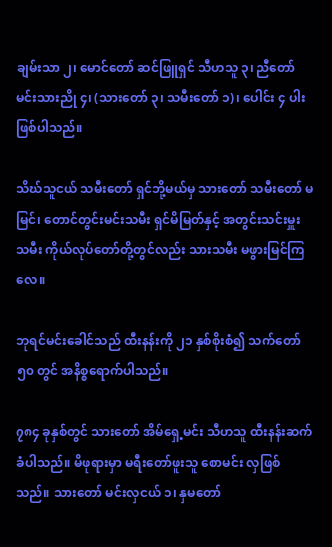ချမ်းသာ ၂၊ မောင်တော် ဆင်ဖြူရှင် သီဟသူ ၃၊ ညီတော် မင်းသားညို ၄၊ (သားတော် ၃၊ သမီးတော် ၁)၊ ပေါင်း ၄ ပါးဖြစ်ပါသည်။

သိဃ်သူငယ် သမီးတော် ရှင်ဘို့မယ်မှ သားတော် သမီးတော် မမြင်၊ တောင်တွင်းမင်းသမီး ရှင်မိမြတ်နှင့် အတွင်းသင်းမှူး သမီး ကိုယ်လုပ်တော်တို့တွင်လည်း သားသမီး မဖွားမြင်ကြလေ။

ဘုရင်မင်းခေါင်သည် ထီးနန်းကို ၂၁ နှစ်စိုးစံ၍ သက်တော် ၅၀ တွင် အနိစ္စရောက်ပါသည်။

၇၈၄ ခုနှစ်တွင် သားတော် အိမ်ရှေ့မင်း သီဟသူ ထီးနန်းဆက်ခံပါသည်။ မိဖုရားမှာ မရီးတော်ဖူးသူ စောမင်း လှဖြစ်သည်။ သားတော် မင်းလှငယ် ၁၊ နှမတော်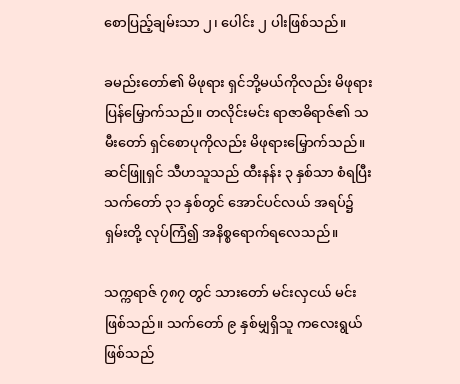စောပြည့်ချမ်းသာ ၂၊ ပေါင်း ၂ ပါးဖြစ်သည်။

ခမည်းတော်၏ မိဖုရား ရှင်ဘို့မယ်ကိုလည်း မိဖုရားပြန်မြှောက်သည်။ တလိုင်းမင်း ရာဇာဓိရာဇ်၏ သမီးတော် ရှင်စောပုကိုလည်း မိဖုရားမြှောက်သည်။ ဆင်ဖြူရှင် သီဟသူသည် ထီးနန်း ၃ နှစ်သာ စံရပြီး သက်တော် ၃၁ နှစ်တွင် အောင်ပင်လယ် အရပ်၌ ရှမ်းတို့ လုပ်ကြံ၍ အနိစ္စရောက်ရလေသည်။

သက္ကရာဇ် ၇၈၇ တွင် သားတော် မင်းလှငယ် မင်းဖြစ်သည်။ သက်တော် ၉ နှစ်မျှရှိသူ ကလေးရွယ် ဖြစ်သည်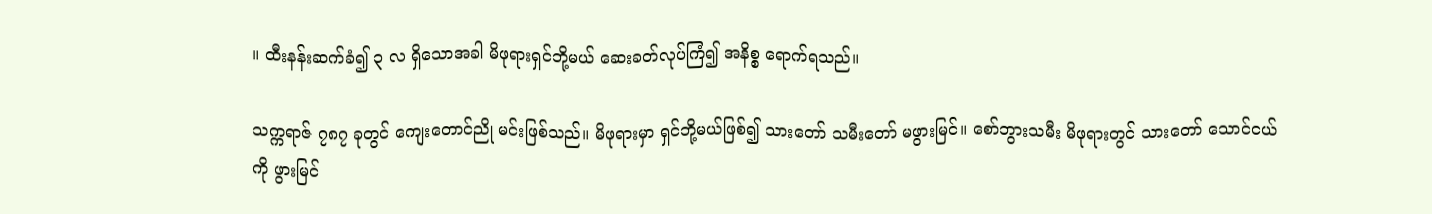။ ထီးနန်းဆက်ခံ၍ ၃ လ ရှိသောအခါ မိဖုရားရှင်ဘို့မယ် ဆေးခတ်လုပ်ကြံ၍ အနိစ္စ ရောက်ရသည်။

သက္ကရာဇ် ၇၈၇ ခုတွင် ကျေးတောင်ညို မင်းဖြစ်သည်။ မိဖုရားမှာ ရှင်ဘို့မယ်ဖြစ်၍ သားတော် သမီးတော် မဖွားမြင်။ စော်ဘွားသမီး မိဖုရားတွင် သားတော် သောင်ငယ်ကို ဖွားမြင်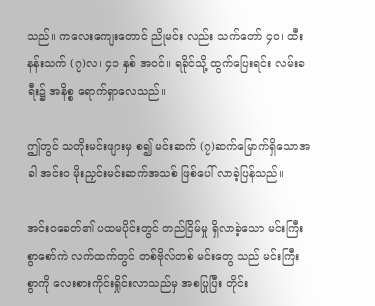သည်။ ကလေးကျေးတောင် ညိုမင်း လည်း သက်တော် ၄၀၊ ထီးနန်းသက် (၇)လ၊ ၄၁ နှစ် အဝင်။ ရခိုင်သို့ ထွက်ပြေးရင်း လမ်းခရီး၌ အနိစ္စ ရောက်ရှာလေသည်။

ဤတွင် သတိုးမင်းဖျားမှ စ၍ မင်းဆက် (၇)ဆက်မြောက်ရှိသောအခါ အင်း၀ မိုးညှင်းမင်းဆက်အသစ် ဖြစ်ပေါ် လာခဲ့ပြန်သည်။

အင်းဝခေတ်၏ ပထမပိုင်းတွင် တည်ငြိမ်မှု ရှိလာခဲ့သော မင်းကြီးစွာစော်ကဲ လက်ထက်တွင် တစ်ဗိုလ်တစ် မင်းတွေ သည် မင်းကြီးစွာကို လေးစားကိုင်းရှိုင်းလာသည်မှ အစပြုပြီး တိုင်း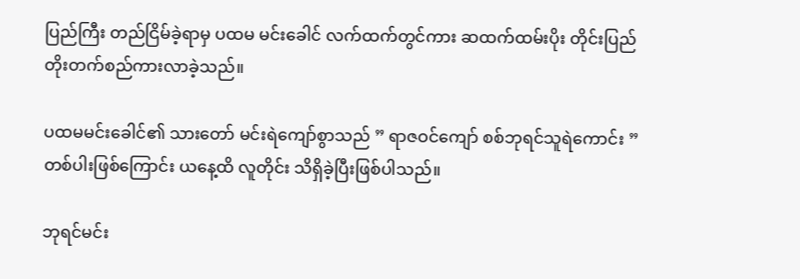ပြည်ကြီး တည်ငြိမ်ခဲ့ရာမှ ပထမ မင်းခေါင် လက်ထက်တွင်ကား ဆထက်ထမ်းပိုး တိုင်းပြည်တိုးတက်စည်ကားလာခဲ့သည်။

ပထမမင်းခေါင်၏ သားတော် မင်းရဲကျော်စွာသည် ” ရာဇဝင်ကျော် စစ်ဘုရင်သူရဲကောင်း ” တစ်ပါးဖြစ်ကြောင်း ယနေ့ထိ လူတိုင်း သိရှိခဲ့ပြီးဖြစ်ပါသည်။

ဘုရင်မင်း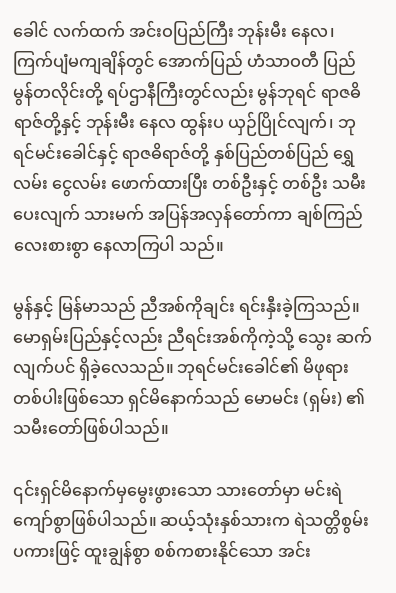ခေါင် လက်ထက် အင်းဝပြည်ကြီး ဘုန်းမီး နေလ၊ ကြက်ပျံမကျချိန်တွင် အောက်ပြည် ဟံသာဝတီ ပြည် မွန်တလိုင်းတို့ ရပ်ဌာနီကြီးတွင်လည်း မွန်ဘုရင် ရာဇဓိရာဇ်တို့နှင့် ဘုန်းမီး နေလ ထွန်းပ ယှဉ်ပြိုင်လျက်၊ ဘုရင်မင်းခေါင်နှင့် ရာဇဓိရာဇ်တို့ နှစ်ပြည်တစ်ပြည် ရွှေလမ်း ငွေလမ်း ဖောက်ထားပြီး တစ်ဦးနှင့် တစ်ဦး သမီးပေးလျက် သားမက် အပြန်အလှန်တော်ကာ ချစ်ကြည်လေးစားစွာ နေလာကြပါ သည်။

မွန်နှင့် မြန်မာသည် ညီအစ်ကိုချင်း ရင်းနှီးခဲ့ကြသည်။ မောရှမ်းပြည်နှင့်လည်း ညီရင်းအစ်ကိုကဲ့သို့ သွေး ဆက်လျက်ပင် ရှိခဲ့လေသည်။ ဘုရင်မင်းခေါင်၏ မိဖုရားတစ်ပါးဖြစ်သော ရှင်မိနောက်သည် မောမင်း (ရှမ်း) ၏ သမီးတော်ဖြစ်ပါသည်။

၎င်းရှင်မိနောက်မှမွေးဖွားသော သားတော်မှာ မင်းရဲကျော်စွာဖြစ်ပါသည်။ ဆယ့်သုံးနှစ်သားက ရဲသတ္တိစွမ်း ပကားဖြင့် ထူးချွန်စွာ စစ်ကစားနိုင်သော အင်း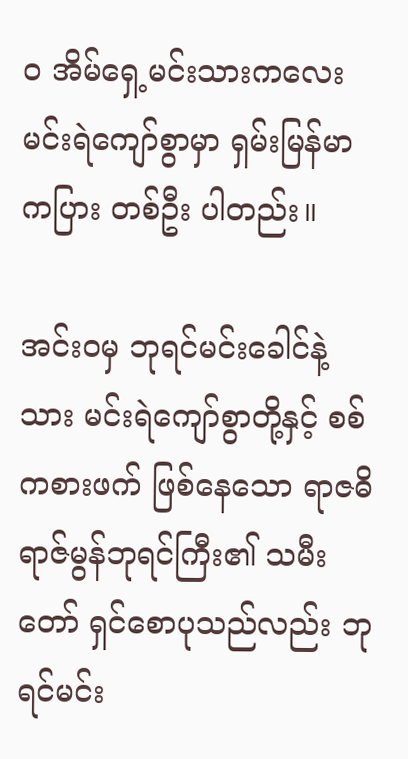၀ အိမ်ရှေ့မင်းသားကလေး မင်းရဲကျော်စွာမှာ ရှမ်းမြန်မာ ကပြား တစ်ဦး ပါတည်း။

အင်းဝမှ ဘုရင်မင်းခေါင်နဲ့ သား မင်းရဲကျော်စွာတို့နှင့် စစ်ကစားဖက် ဖြစ်နေသော ရာဇဓိရာဇ်မွန်ဘုရင်ကြီး၏ သမီးတော် ရှင်စောပုသည်လည်း ဘုရင်မင်း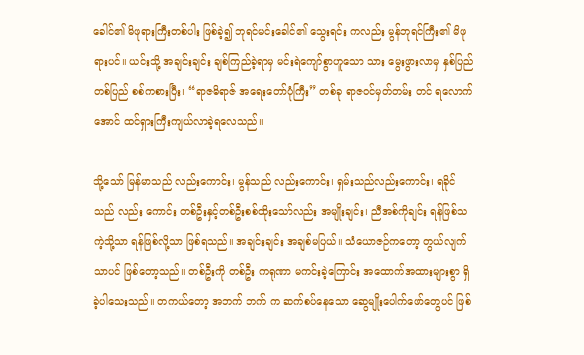ခေါင်၏ မိဖုရားကြီးတစ်ပါး ဖြစ်ခဲ့၍ ဘုရင်မင်းခေါင်၏ သွေးရင်း ကလည်း မွန်ဘုရင်ကြီး၏ မိဖုရားပင်။ ယင်းသို့ အချင်းချင်း ချစ်ကြည်ခဲ့ရာမှ မင်းရဲကျော်စွာဟူသော သား မွေးဖွားလာမှ နှစ်ပြည်တစ်ပြည် စစ်ကစားပြီး၊ “ရာဇဓိရာဇ် အရေးတော်ပုံကြီး” တစ်ခု ရာဇဝင်မှတ်တမ်း တင် ရလောက်အောင် ထင်ရှားကြီးကျယ်လာခဲ့ရလေသည်။

သို့သော် မြန်မာသည် လည်းကောင်း၊ မွန်သည် လည်းကောင်း၊ ရှမ်းသည်လည်းကောင်း၊ ရခိုင်သည် လည်း ကောင်း တစ်ဦးနှင့်တစ်ဦးစစ်ထိုးသော်လည်း အမျိုးချင်း၊ ညီအစ်ကိုချင်း ရန်ဖြစ်သကဲ့သို့သာ ရန်ဖြစ်လို့သာ ဖြစ်ရသည်။ အချင်းချင်း အချစ်မပြယ်။ သံယောဇဉ်ကတော့ တွယ်လျက်သာပင် ဖြစ်တော့သည်။ တစ်ဦးကို တစ်ဦး ကရုဏာ မကင်းခဲ့ကြောင်း အထောက်အထားများစွာ ရှိခဲ့ပါသေးသည်။ တကယ်တော့ အဘက် ဘက် က ဆက်စပ်နေသော ဆွေမျိုးပေါက်ဖော်တွေပင် ဖြစ်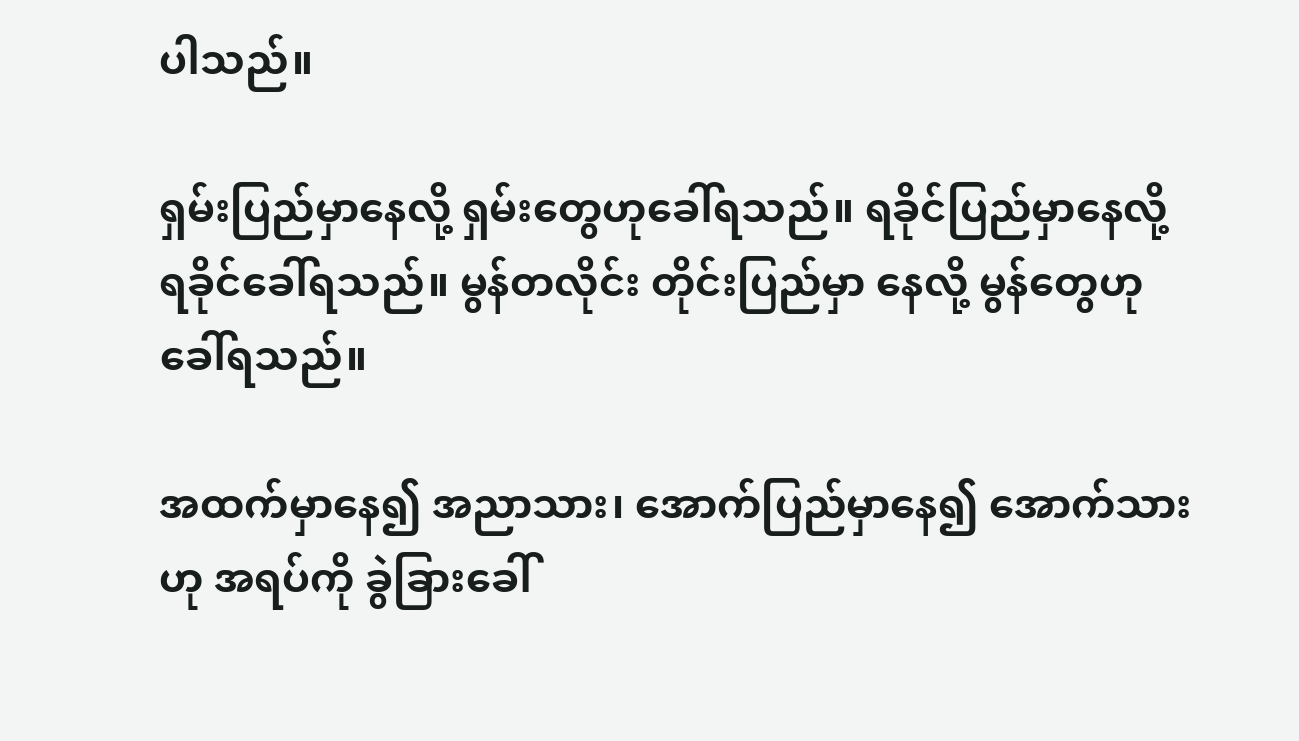ပါသည်။

ရှမ်းပြည်မှာနေလို့ ရှမ်းတွေဟုခေါ်ရသည်။ ရခိုင်ပြည်မှာနေလို့ ရခိုင်ခေါ်ရသည်။ မွန်တလိုင်း တိုင်းပြည်မှာ နေလို့ မွန်တွေဟုခေါ်ရသည်။

အထက်မှာနေ၍ အညာသား၊ အောက်ပြည်မှာနေ၍ အောက်သားဟု အရပ်ကို ခွဲခြားခေါ်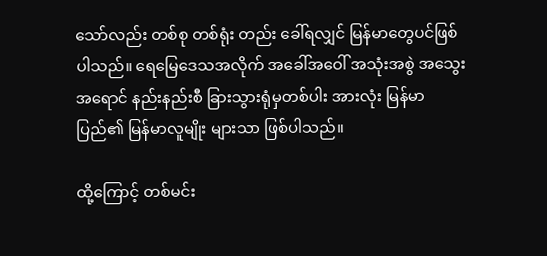သော်လည်း တစ်စု တစ်ရုံး တည်း ခေါ်ရလျှင် မြန်မာတွေပင်ဖြစ်ပါသည်။ ရေမြေဒေသအလိုက် အခေါ်အဝေါ် အသုံးအစွဲ အသွေး အရောင် နည်းနည်းစီ ခြားသွားရုံမှတစ်ပါး အားလုံး မြန်မာပြည်၏ မြန်မာလူမျိုး များသာ ဖြစ်ပါသည်။

ထို့ကြောင့် တစ်မင်း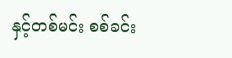နှင့်တစ်မင်း စစ်ခင်း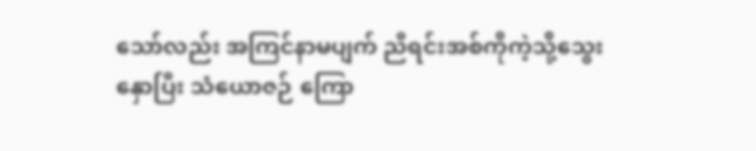သော်လည်း အကြင်နာမပျက် ညီရင်းအစ်ကိုကဲ့သို့သွေးနှောပြီး သံယောဇဉ် ကြော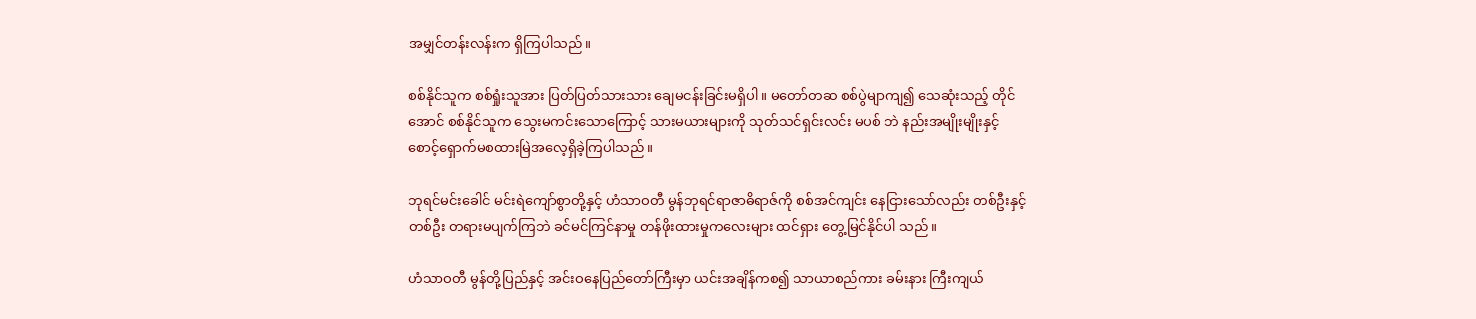အမျှင်တန်းလန်းက ရှိကြပါသည်။

စစ်နိုင်သူက စစ်ရှုံးသူအား ပြတ်ပြတ်သားသား ချေမငန်းခြင်းမရှိပါ။ မတော်တဆ စစ်ပွဲမျာကျ၍ သေဆုံးသည့် တိုင်အောင် စစ်နိုင်သူက သွေးမကင်းသောကြောင့် သားမယားများကို သုတ်သင်ရှင်းလင်း မပစ် ဘဲ နည်းအမျိုးမျိုးနှင့် စောင့်ရှောက်မစထားမြဲအလေ့ရှိခဲ့ကြပါသည်။

ဘုရင်မင်းခေါင် မင်းရဲကျော်စွာတို့နှင့် ဟံသာဝတီ မွန်ဘုရင်ရာဇာဓိရာဇ်ကို စစ်အင်ကျင်း နေငြားသော်လည်း တစ်ဦးနှင့်တစ်ဦး တရားမပျက်ကြဘဲ ခင်မင်ကြင်နာမှု တန်ဖိုးထားမှုကလေးများ ထင်ရှား တွေ့မြင်နိုင်ပါ သည်။

ဟံသာဝတီ မွန်တို့ပြည်နှင့် အင်းဝနေပြည်တော်ကြီးမှာ ယင်းအချိန်ကစ၍ သာယာစည်ကား ခမ်းနား ကြီးကျယ်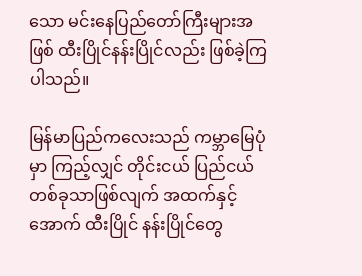သော မင်းနေပြည်တော်ကြီးများအဖြစ် ထီးပြိုင်နန်းပြိုင်လည်း ဖြစ်ခဲ့ကြ ပါသည်။

မြန်မာပြည်ကလေးသည် ကမ္ဘာမြေပုံမှာ ကြည့်လျှင် တိုင်းငယ် ပြည်ငယ် တစ်ခုသာဖြစ်လျက် အထက်နှင့် အောက် ထီးပြိုင် နန်းပြိုင်တွေ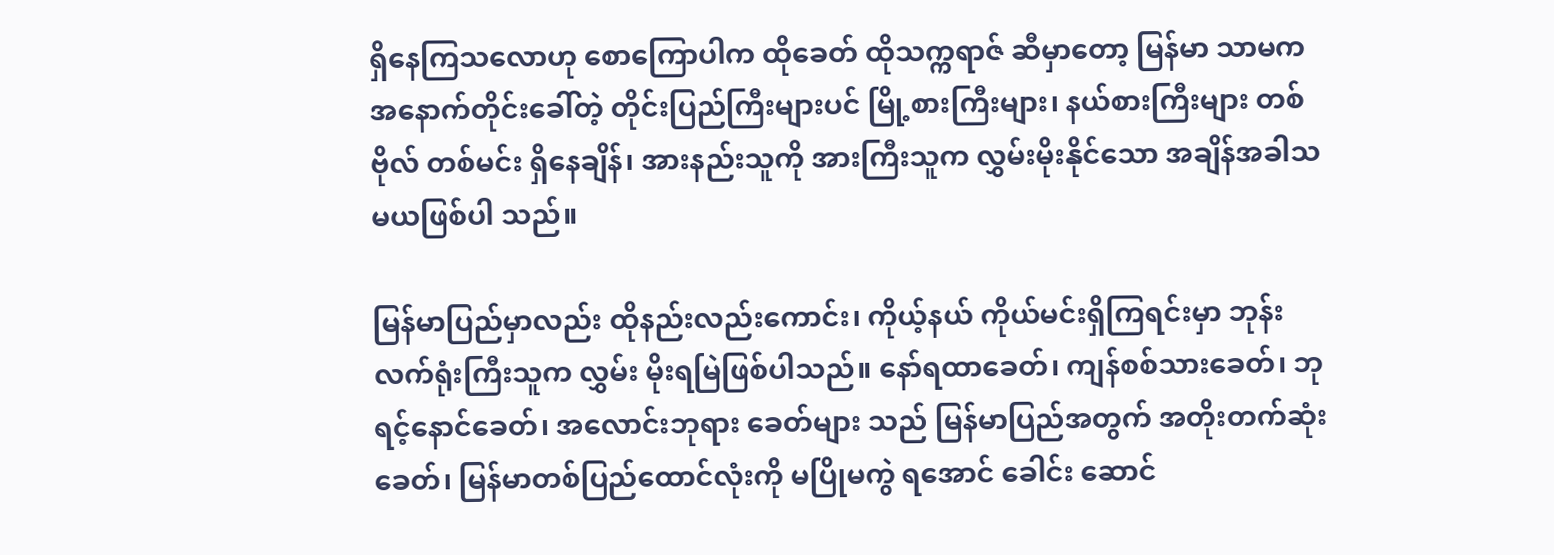ရှိနေကြသလောဟု စောကြောပါက ထိုခေတ် ထိုသက္ကရာဇ် ဆီမှာတော့ မြန်မာ သာမက အနောက်တိုင်းခေါ်တဲ့ တိုင်းပြည်ကြီးများပင် မြို့စားကြီးများ၊ နယ်စားကြီးများ တစ်ဗိုလ် တစ်မင်း ရှိနေချိန်၊ အားနည်းသူကို အားကြီးသူက လွှမ်းမိုးနိုင်သော အချိန်အခါသမယဖြစ်ပါ သည်။

မြန်မာပြည်မှာလည်း ထိုနည်းလည်းကောင်း၊ ကိုယ့်နယ် ကိုယ်မင်းရှိကြရင်းမှာ ဘုန်းလက်ရုံးကြီးသူက လွှမ်း မိုးရမြဲဖြစ်ပါသည်။ နော်ရထာခေတ်၊ ကျန်စစ်သားခေတ်၊ ဘုရင့်နောင်ခေတ်၊ အလောင်းဘုရား ခေတ်များ သည် မြန်မာပြည်အတွက် အတိုးတက်ဆုံးခေတ်၊ မြန်မာတစ်ပြည်ထောင်လုံးကို မပြိုမကွဲ ရအောင် ခေါင်း ဆောင်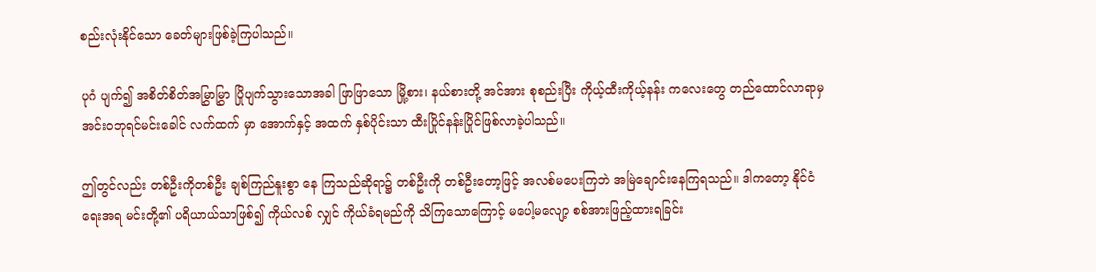စည်းလုံးနိုင်သော ခေတ်များဖြစ်ခဲ့ကြပါသည်။

ပုဂံ ပျက်၍ အစိတ်စိတ်အမြွှာမြွှာ ပြိုပျက်သွားသောအခါ ဖြာဖြာသော မြို့စား၊ နယ်စားတို့ အင်အား စုစည်းပြီး ကိုယ့်ထီးကိုယ့်နန်း ကလေးတွေ တည်ထောင်လာရာမှ အင်းဝဘုရင်မင်းခေါင် လက်ထက် မှာ အောက်နှင့် အထက် နှစ်ပိုင်းသာ ထီးပြိုင်နန်းပြိုင်ဖြစ်လာခဲ့ပါသည်။

ဤတွင်လည်း တစ်ဦးကိုတစ်ဦး ချစ်ကြည်နူးစွာ နေ ကြသည်ဆိုရာ၌ တစ်ဦးကို တစ်ဦးတော့ဖြင့် အလစ်မပေးကြဘဲ အမြဲချောင်းနေကြရသည်။ ဒါကတော့ နိုင်ငံရေးအရ မင်းတို့၏ ပရိယာယ်သာဖြစ်၍ ကိုယ်လစ် လျှင် ကိုယ်ခံရမည်ကို သိကြသောကြောင့် မပေါ့မလျော့ စစ်အားဖြည့်ထားရခြင်း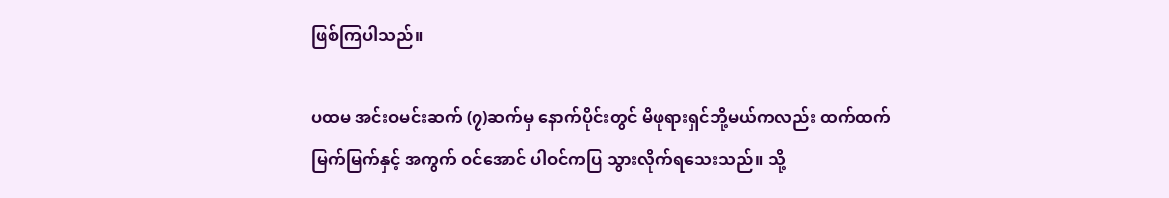ဖြစ်ကြပါသည်။

ပထမ အင်းဝမင်းဆက် (၇)ဆက်မှ နောက်ပိုင်းတွင် မိဖုရားရှင်ဘို့မယ်ကလည်း ထက်ထက်မြက်မြက်နှင့် အကွက် ဝင်အောင် ပါဝင်ကပြ သွားလိုက်ရသေးသည်။ သို့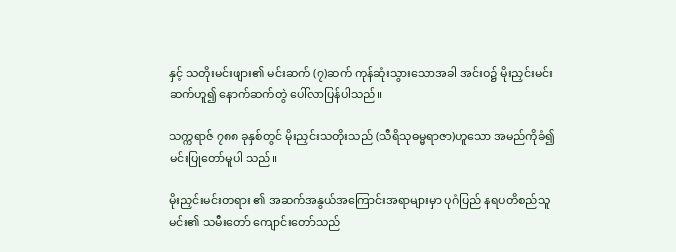နှင့် သတိုးမင်းဖျား၏ မင်းဆက် (၇)ဆက် ကုန်ဆုံးသွားသောအခါ အင်းဝ၌ မိုးညှင်းမင်းဆက်ဟူ၍ နောက်ဆက်တွဲ ပေါ်လာပြန်ပါသည်။

သက္ကရာဇ် ၇၈၈ ခုနှစ်တွင် မိုးညှင်းသတိုးသည် (သီရိသုဓမ္မရာဇာ)ဟူသော အမည်ကိုခံ၍ မင်းပြုတော်မူပါ သည်။

မိုးညှင်းမင်းတရား ၏ အဆက်အနွယ်အကြောင်းအရာများမှာ ပုဂံပြည် နရပတိစည်သူမင်း၏ သမီးတော် ကျောင်းတော်သည်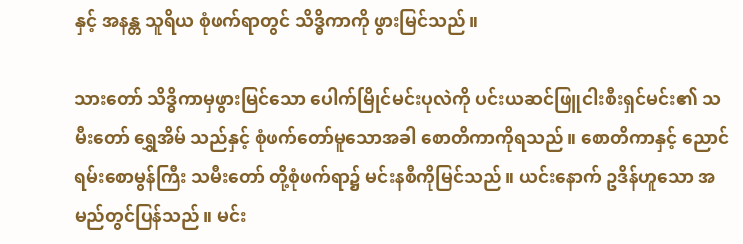နှင့် အနန္တ သူရိယ စုံဖက်ရာတွင် သိဒ္ဓိကာကို ဖွားမြင်သည်။

သားတော် သိဒ္ဓိကာမှဖွားမြင်သော ပေါက်မြိုင်မင်းပုလဲကို ပင်းယဆင်ဖြူငါးစီးရှင်မင်း၏ သမီးတော် ရွှေအိမ် သည်နှင့် စုံဖက်တော်မူသောအခါ စောတိကာကိုရသည်။ စောတိကာနှင့် ညောင်ရမ်းစောမွန်ကြီး သမီးတော် တို့စုံဖက်ရာ၌ မင်းနစီကိုမြင်သည်။ ယင်းနောက် ဥဒိန်ဟူသော အမည်တွင်ပြန်သည်။ မင်း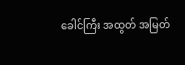ခေါင်ကြီး အထွတ် အမြတ်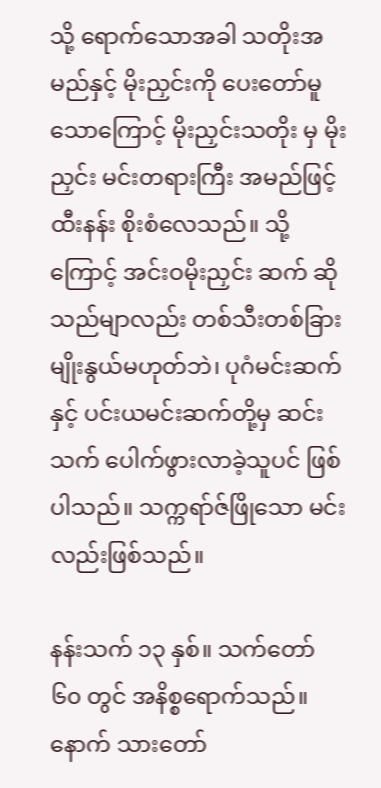သို့ ရောက်သောအခါ သတိုးအမည်နှင့် မိုးညှင်းကို ပေးတော်မူသောကြောင့် မိုးညှင်းသတိုး မှ မိုးညှင်း မင်းတရားကြီး အမည်ဖြင့် ထီးနန်း စိုးစံလေသည်။ သို့ကြောင့် အင်းဝမိုးညှင်း ဆက် ဆိုသည်မျာလည်း တစ်သီးတစ်ခြား မျိုးနွယ်မဟုတ်ဘဲ၊ ပုဂံမင်းဆက်နှင့် ပင်းယမင်းဆက်တို့မှ ဆင်းသက် ပေါက်ဖွားလာခဲ့သူပင် ဖြစ်ပါသည်။ သက္ကရာ်ဇ်ဖြိုသော မင်းလည်းဖြစ်သည်။

နန်းသက် ၁၃ နှစ်။ သက်တော် ၆၀ တွင် အနိစ္စရောက်သည်။ နောက် သားတော်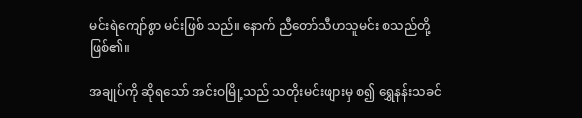မင်းရဲကျော်စွာ မင်းဖြစ် သည်။ နောက် ညီတော်သီဟသူမင်း စသည်တို့ဖြစ်၏။

အချုပ်ကို ဆိုရသော် အင်းဝမြို့သည် သတိုးမင်းဖျားမှ စ၍ ရွှေနန်းသခင်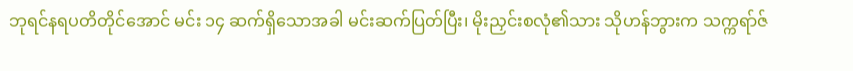ဘုရင်နရပတိတိုင်အောင် မင်း ၁၄ ဆက်ရှိသောအခါ မင်းဆက်ပြတ်ပြီး၊ မိုးညှင်းစလုံ၏သား သိုဟန်ဘွားက သက္ကရာ်ဇ်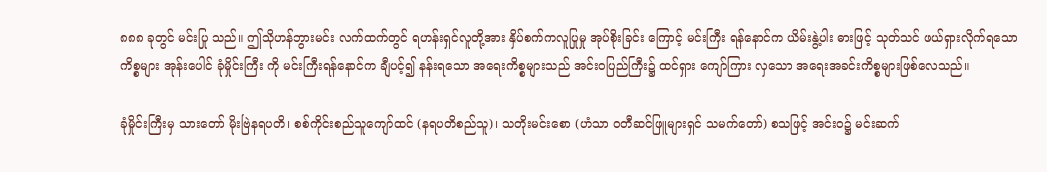၈၈၈ ခုတွင် မင်းပြု သည်။ ဤသိုဟန်ဘွားမင်း လက်ထက်တွင် ရဟန်းရှင်လူတို့အား နှိပ်စက်ကလူပြုမှု အုပ်စိုးခြင်း ကြောင့် မင်းကြီး ရန်နောင်က ယိမ်းနွဲ့ပါး ဓားဖြင့် သုတ်သင် ဖယ်ရှားလိုက်ရသော ကိစ္စများ အုန်းပေါင် ခုံမှိုင်းကြီး ကို မင်းကြီးရန်နောင်က ချီပင့်၍ နန်းရသော အရေးကိစ္စများသည် အင်းဝပြည်ကြီး၌ ထင်ရှား ကျော်ကြား လှသော အရေးအခင်းကိစ္စများဖြစ်လေသည်။

ခုံမှိုင်းကြီးမှ သားတော် မိုးဗြဲနရပတိ၊ စစ်ကိုင်းစည်သူကျော်ထင် (နရပတိစည်သူ)၊ သတိုးမင်းစော (ဟံသာ ဝတီဆင်ဖြူများရှင် သမက်တော်) စသဖြင့် အင်းဝ၌ မင်းဆက်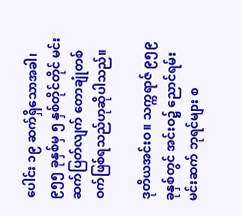ပေါင်း ၁၉ ဆက်ရှိသောအခါ၊ ၉၅၅ ခုနှစ်မှ ၅ နှစ်တိုင်တိုင် မင်းဆက်ပြတ်လျက် တောချုံတစ်ဝက်ဖြစ်ရသည်ဟုဆိုပါသည်။

ဒုတိယအင်းဝ။ သက္ကရာဇ် ၉၅၉ ခုနှစ်တွင် အင်းဝ၌ ညောင်ရမ်းမင်းဆက် ဘုရင်များ စ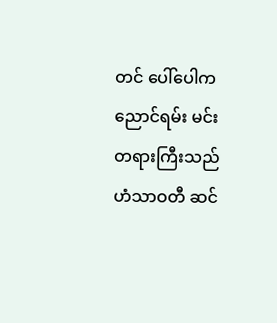တင် ပေါ်ပေါက ညောင်ရမ်း မင်းတရားကြီးသည် ဟံသာဝတီ ဆင်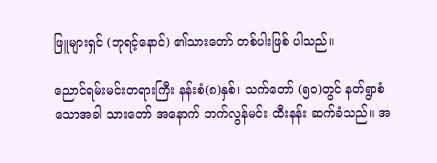ဖြူများရှင် (ဘုရင့်နောင်) ၏သားတော် တစ်ပါးဖြစ် ပါသည်။

ညောင်ရမ်းမင်းတရားကြီး နန်းစံ(၈)နှစ်၊ သက်တော် (၅၀)တွင် နတ်ရွာစံသောအခါ သားတော် အနောက် ဘက်လွန်မင်း ထီးနန်း ဆက်ခံသည်။ အ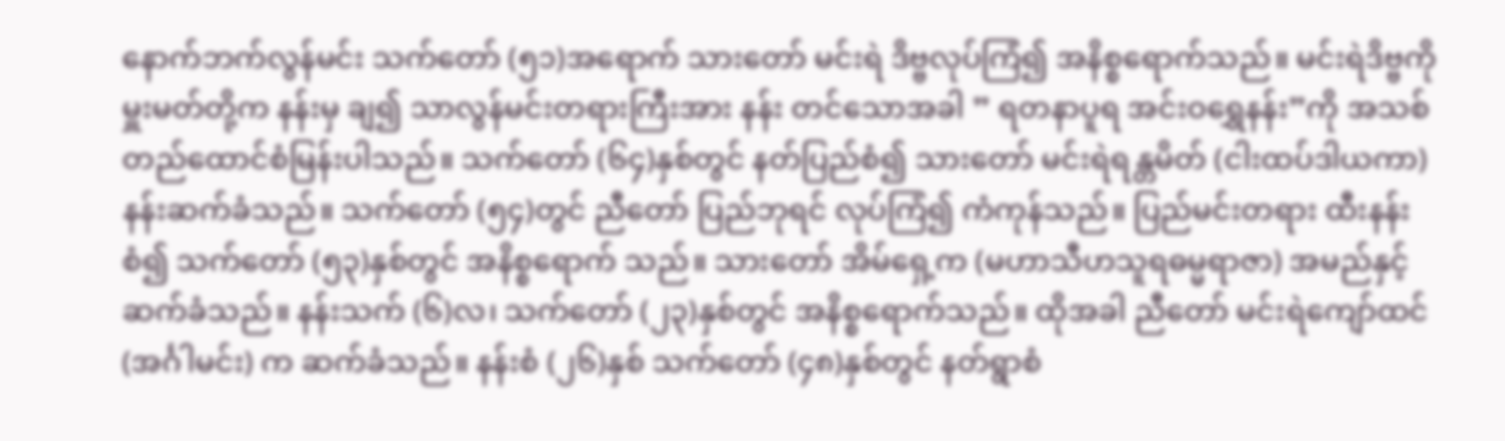နောက်ဘက်လွန်မင်း သက်တော် (၅၁)အရောက် သားတော် မင်းရဲ ဒိဗ္ဗလုပ်ကြံ၍ အနိစ္စရောက်သည်။ မင်းရဲဒိဗ္ဗကို မှူးမတ်တို့က နန်းမှ ချ၍ သာလွန်မင်းတရားကြီးအား နန်း တင်သောအခါ ” ရတနာပူရ အင်းဝရွှေနန်း”ကို အသစ်တည်ထောင်စံမြန်းပါသည်။ သက်တော် (၆၄)နှစ်တွင် နတ်ပြည်စံ၍ သားတော် မင်းရဲရန္တမိတ် (ငါးထပ်ဒါယကာ) နန်းဆက်ခံသည်။ သက်တော် (၅၄)တွင် ညီတော် ပြည်ဘုရင် လုပ်ကြံ၍ ကံကုန်သည်။ ပြည်မင်းတရား ထီးနန်းစံ၍ သက်တော် (၅၃)နှစ်တွင် အနိစ္စရောက် သည်။ သားတော် အိမ်ရှေ့က (မဟာသီဟသူရဓမ္မရာဇာ) အမည်နှင့် ဆက်ခံသည်။ နန်းသက် (၆)လ၊ သက်တော် (၂၃)နှစ်တွင် အနိစ္စရောက်သည်။ ထိုအခါ ညီတော် မင်းရဲကျော်ထင် (အင်္ဂါမင်း) က ဆက်ခံသည်။ နန်းစံ (၂၆)နှစ် သက်တော် (၄၈)နှစ်တွင် နတ်ရွာစံ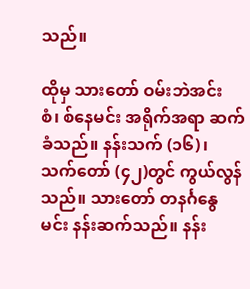သည်။

ထိုမှ သားတော် ဝမ်းဘဲအင်းစံ၊ စ်နေမင်း အရိုက်အရာ ဆက်ခံသည်။ နန်းသက် (၁၆)၊ သက်တော် (၄၂)တွင် ကွယ်လွန်သည်။ သားတော် တနင်္ဂနွေမင်း နန်းဆက်သည်။ နန်း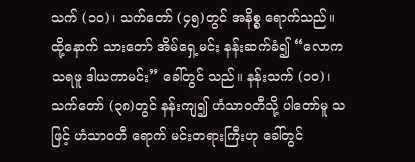သက် (၁၀)၊ သက်တော် (၄၅)တွင် အနိစ္စ ရောက်သည်။ ထို့နောက် သားတော် အိမ်ရှေ့မင်း နန်းဆက်ခံ၍ “လောကသရဖူ ဒါယကာမင်း” ခေါ်တွင် သည်။ နန်းသက် (၁၀)၊ သက်တော် (၃၈)တွင် နန်းကျ၍ ဟံသာဝတီသို့ ပါတော်မူ သဖြင့် ဟံသာဝတီ ရောက် မင်းတရားကြီးဟု ခေါ်တွင်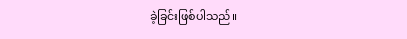ခဲ့ခြင်းဖြစ်ပါသည်။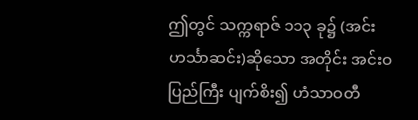ဤတွင် သက္ကရာဇ် ၁၁၃ ခု၌ (အင်း ဟင်္သာဆင်း)ဆိုသော အတိုင်း အင်းဝပြည်ကြီး ပျက်စိး၍ ဟံသာဝတီ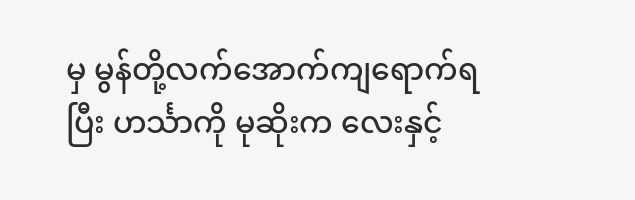မှ မွန်တို့လက်အောက်ကျရောက်ရပြီး ဟင်္သာကို မုဆိုးက လေးနှင့်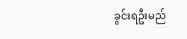ခွင်းရဦးမည်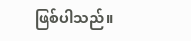ဖြစ်ပါသည်။